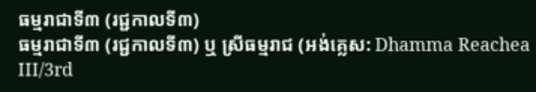ធម្មរាជាទី៣ (រជ្ជកាលទី៣)
ធម្មរាជាទី៣ (រជ្ជកាលទី៣) ឬ ស្រីធម្មរាជ (អង់គ្លេស: Dhamma Reachea III/3rd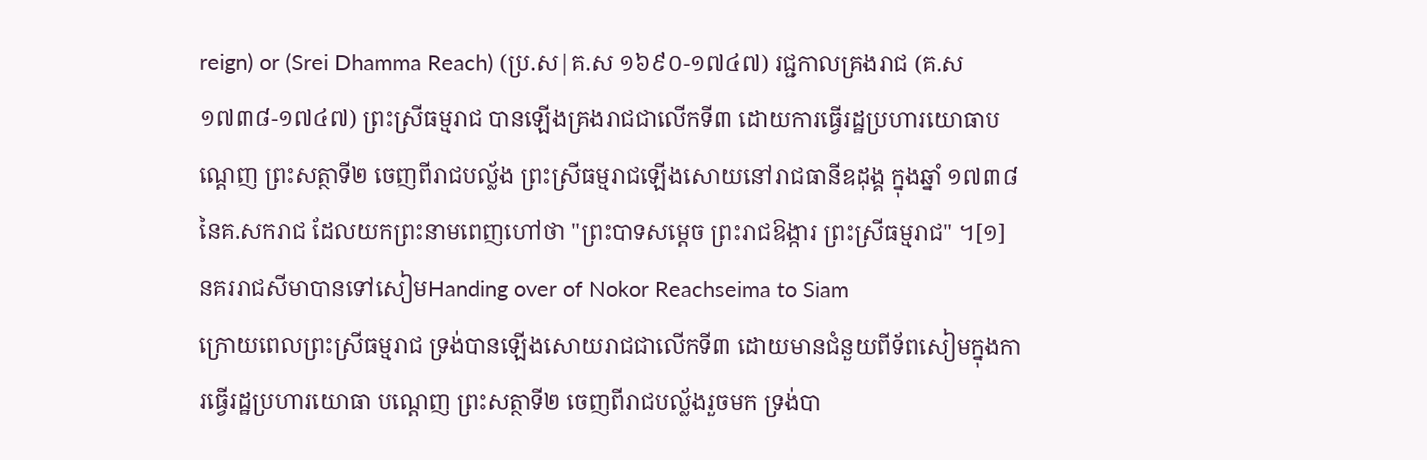reign) or (Srei Dhamma Reach) (ប្រ.ស|គ.ស ១៦៩០-១៧៤៧) រជ្ជកាលគ្រងរាជ (គ.ស ១៧៣៨-១៧៤៧) ព្រះស្រីធម្មរាជ បានឡើងគ្រងរាជជាលើកទី៣ ដោយការធ្វើរដ្ឋប្រហារយោធាបណ្ដេញ ព្រះសត្ថាទី២ ចេញពីរាជបល្ល័ង ព្រះស្រីធម្មរាជឡើងសោយនៅរាជធានីឧដុង្គ ក្នុងឆ្នាំ ១៧៣៨ នៃគ.សករាជ ដែលយកព្រះនាមពេញហៅថា "ព្រះបាទសម្ដេច ព្រះរាជឱង្ការ ព្រះស្រីធម្មរាជ" ។[១] នគររាជសីមាបានទៅសៀមHanding over of Nokor Reachseima to Siam
ក្រោយពេលព្រះស្រីធម្មរាជ ទ្រង់បានឡើងសោយរាជជាលើកទី៣ ដោយមានជំនួយពីទ័ពសៀមក្នុងការធ្វើរដ្ឋប្រហារយោធា បណ្ដេញ ព្រះសត្ថាទី២ ចេញពីរាជបល្ល័ងរួចមក ទ្រង់បា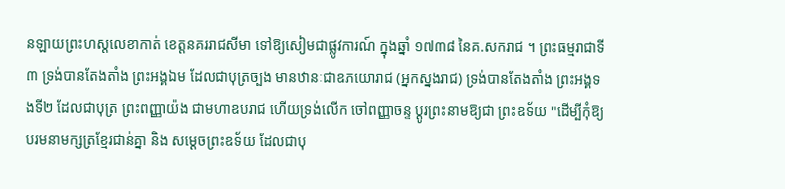នឡាយព្រះហស្តលេខាកាត់ ខេត្តនគររាជសីមា ទៅឱ្យសៀមជាផ្លូវការណ៍ ក្នុងឆ្នាំ ១៧៣៨ នៃគ.សករាជ ។ ព្រះធម្មរាជាទី៣ ទ្រង់បានតែងតាំង ព្រះអង្គឯម ដែលជាបុត្រច្បង មានឋានៈជាឧភយោរាជ (អ្នកស្នងរាជ) ទ្រង់បានតែងតាំង ព្រះអង្គទងទី២ ដែលជាបុត្រ ព្រះពញ្ញាយ៉ង ជាមហាឧបរាជ ហើយទ្រង់លើក ចៅពញ្ញាចន្ទ ប្ដូរព្រះនាមឱ្យជា ព្រះឧទ័យ "ដើម្បីកុំឱ្យបរមនាមក្សត្រខ្មែរជាន់គ្នា និង សម្ដេចព្រះឧទ័យ ដែលជាបុ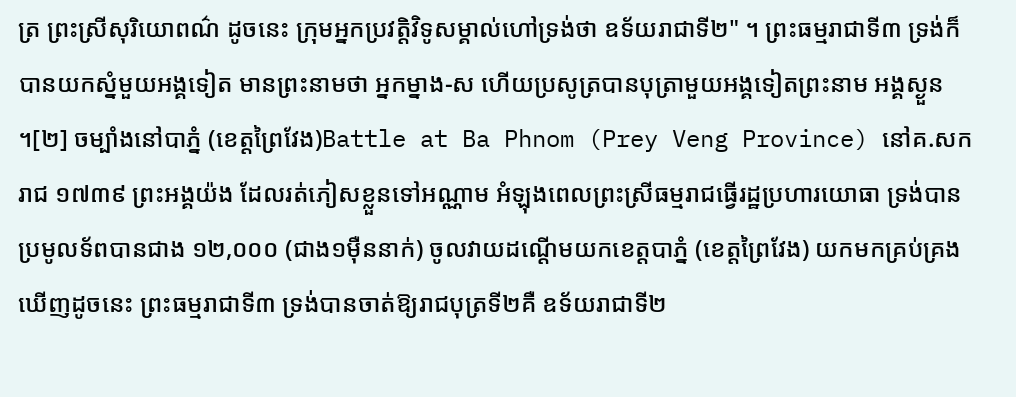ត្រ ព្រះស្រីសុរិយោពណ៌ ដូចនេះ ក្រុមអ្នកប្រវត្តិវិទូសម្គាល់ហៅទ្រង់ថា ឧទ័យរាជាទី២" ។ ព្រះធម្មរាជាទី៣ ទ្រង់ក៏បានយកស្នំមួយអង្គទៀត មានព្រះនាមថា អ្នកម្នាង-ស ហើយប្រសូត្របានបុត្រាមួយអង្គទៀតព្រះនាម អង្គស្ងួន ។[២] ចម្បាំងនៅបាភ្នំ (ខេត្តព្រៃវែង)Battle at Ba Phnom (Prey Veng Province) នៅគ.សករាជ ១៧៣៩ ព្រះអង្គយ៉ង ដែលរត់ភៀសខ្លួនទៅអណ្ណាម អំឡុងពេលព្រះស្រីធម្មរាជធ្វើរដ្ឋប្រហារយោធា ទ្រង់បានប្រមូលទ័ពបានជាង ១២,០០០ (ជាង១មុឺននាក់) ចូលវាយដណ្ដើមយកខេត្តបាភ្នំ (ខេត្តព្រៃវែង) យកមកគ្រប់គ្រង ឃើញដូចនេះ ព្រះធម្មរាជាទី៣ ទ្រង់បានចាត់ឱ្យរាជបុត្រទី២គឺ ឧទ័យរាជាទី២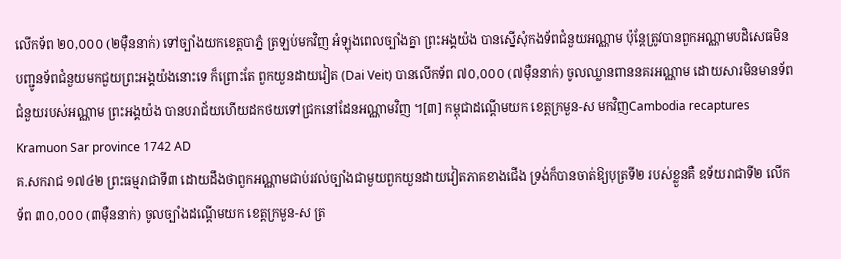លើកទ័ព ២០,០០០ (២មុឺននាក់) ទៅច្បាំងយកខេត្តបាភ្នំ ត្រឡប់មកវិញ អំឡុងពេលច្បាំងគ្នា ព្រះអង្គយ៉ង បានស្នើសុំកងទ័ពជំនួយអណ្ណាម ប៉ុន្តែត្រូវបានពួកអណ្ណាមបដិសេធមិនបញ្ជូនទ័ពជំនួយមកជួយព្រះអង្គយ៉ងនោះទេ ក៏ព្រោះតែ ពួកយួនដាយវៀត (Dai Veit) បានលើកទ័ព ៧០,០០០ (៧មុឺននាក់) ចូលឈ្លានពាននគរអណ្ណាម ដោយសារមិនមានទ័ពជំនួយរបស់អណ្ណាម ព្រះអង្គយ៉ង បានបរាជ័យហើយដកថយទៅជ្រកនៅដែនអណ្ណាមវិញ ។[៣] កម្ពុជាដណ្ដើមយក ខេត្តក្រមួន-ស មកវិញCambodia recaptures Kramuon Sar province 1742 AD
គ.សករាជ ១៧៤២ ព្រះធម្មរាជាទី៣ ដោយដឹងថាពួកអណ្ណាមជាប់រវល់ច្បាំងជាមួយពួកយួនដាយវៀតភាគខាងជើង ទ្រង់ក៏បានចាត់ឱ្យបុត្រទី២ របស់ខ្លួនគឺ ឧទ័យរាជាទី២ លើកទ័ព ៣០,០០០ (៣មុឺននាក់) ចូលច្បាំងដណ្ដើមយក ខេត្តក្រមួន-ស ត្រ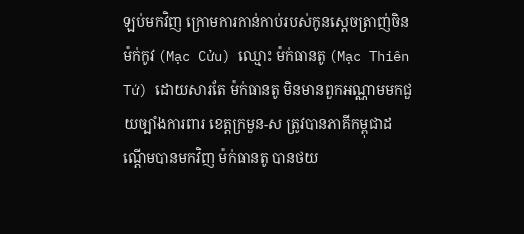ឡប់មកវិញ ក្រោមការកាន់កាប់របស់កូនស្ដេចត្រាញ់ចិន ម៉ក់កូវ (Mạc Cửu) ឈ្មោះ ម៉ក់ធានតូ (Mạc Thiên Tứ) ដោយសារតែ ម៉ក់ធានតូ មិនមានពួកអណ្ណាមមកជួយច្បាំងការពារ ខេត្តក្រមួន-ស ត្រូវបានភាគីកម្ពុជាដណ្ដើមបានមកវិញ ម៉ក់ធានតូ បានថយ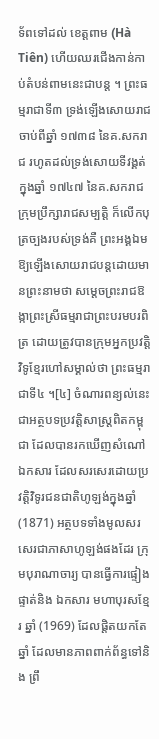ទ័ពទៅដល់ ខេត្តពាម (Hà Tiên) ហើយឈរជើងកាន់កាប់តំបន់ពាមនេះជាបន្ត ។ ព្រះធម្មរាជាទី៣ ទ្រង់ឡើងសោយរាជចាប់ពីឆ្នាំ ១៧៣៨ នៃគ.សករាជ រហូតដល់ទ្រង់សោយទីវង្គត់ក្នុងឆ្នាំ ១៧៤៧ នៃគ.សករាជ ក្រុមប្រឹក្សារាជសម្បត្តិ ក៏លើកបុត្រច្បងរបស់ទ្រង់គឺ ព្រះអង្គឯម ឱ្យឡើងសោយរាជបន្តដោយមានព្រះនាមថា សម្ដេចព្រះរាជឱង្កាព្រះស្រីធម្មរាជាព្រះបរមបរពិត្រ ដោយត្រូវបានក្រុមអ្នកប្រវត្តិវិទូខ្មែរហៅសម្គាល់ថា ព្រះធម្មរាជាទី៤ ។[៤] ចំណារពន្យល់នេះជាអត្ថបទប្រវត្តិសាស្ត្រពិតកម្ពុជា ដែលបានរកឃើញសំណៅឯកសារ ដែលសរសេរដោយប្រវត្តិវិទូរជនជាតិហូឡង់ក្នុងឆ្នាំ (1871) អត្ថបទទាំងមូលសរសេរជាភាសាហូឡង់ផងដែរ ក្រុមបុរាណាចារ្យ បានធ្វើការផ្ទៀងផ្ទាត់និង ឯកសារ មហាបុរសខ្មែរ ឆ្នាំ (1969) ដែលផ្ដិតយកតែឆ្នាំ ដែលមានភាពពាក់ព័ន្ធទៅនិង ព្រឹ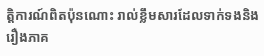ត្តិការណ៍ពិតប៉ុនណោះ រាល់ខ្លឹមសារដែលទាក់ទងនិងរឿងភាគ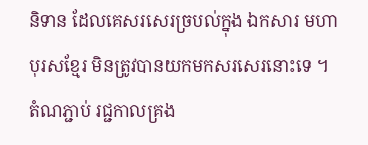និទាន ដែលគេសរសេរច្របល់ក្នុង ឯកសារ មហាបុរសខ្មែរ មិនត្រូវបានយកមកសរសេរនោះទេ ។
តំណភ្ជាប់ រជ្ជកាលគ្រង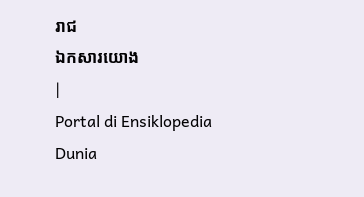រាជ
ឯកសារយោង
|
Portal di Ensiklopedia Dunia